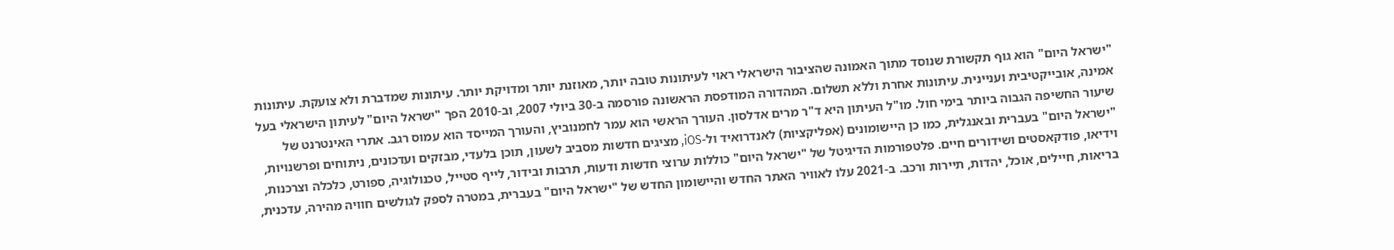"ישראל היום" הוא גוף תקשורת שנוסד מתוך האמונה שהציבור הישראלי ראוי לעיתונות טובה יותר, מאוזנת יותר ומדויקת יותר. עיתונות שמדברת ולא צועקת. עיתונות אמינה, אובייקטיבית ועניינית. עיתונות אחרת וללא תשלום. המהדורה המודפסת הראשונה פורסמה ב-30 ביולי 2007, וב-2010 הפך "ישראל היום" לעיתון הישראלי בעל שיעור החשיפה הגבוה ביותר בימי חול. מו"ל העיתון היא ד"ר מרים אדלסון. העורך הראשי הוא עמר לחמנוביץ, והעורך המייסד הוא עמוס רגב. אתרי האינטרנט של "ישראל היום" בעברית ובאנגלית, כמו כן היישומונים (אפליקציות) לאנדרואיד ול-iOS, מציגים חדשות מסביב לשעון, תוכן בלעדי, מבזקים ועדכונים, ניתוחים ופרשנויות, וידיאו, פודקאסטים ושידורים חיים. פלטפורמות הדיגיטל של "ישראל היום" כוללות ערוצי חדשות ודעות, תרבות ובידור, לייף סטייל, טכנולוגיה, ספורט, כלכלה וצרכנות, בריאות, חיילים, אוכל, יהדות, תיירות ורכב. ב-2021 עלו לאוויר האתר החדש והיישומון החדש של "ישראל היום" בעברית, במטרה לספק לגולשים חוויה מהירה, עדכנית,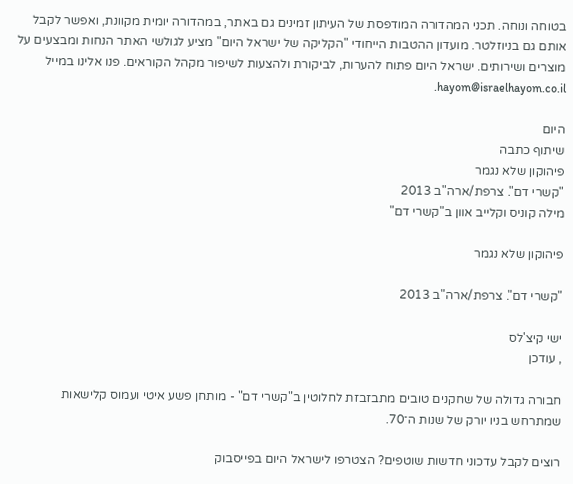בטוחה ונוחה. תכני המהדורה המודפסת של העיתון זמינים גם באתר, במהדורה יומית מקוונת, ואפשר לקבל אותם גם בניוזלטר. מועדון ההטבות הייחודי "הקליקה של ישראל היום" מציע לגולשי האתר הנחות ומבצעים על מוצרים ושירותים. ישראל היום פתוח להערות, לביקורת ולהצעות לשיפור מקהל הקוראים. פנו אלינו במייל hayom@israelhayom.co.il.

היום
שיתוף כתבה
פיהוקון שלא נגמר
"קשרי דם". צרפת/ארה"ב 2013
מילה קוניס וקלייב אוון ב"קשרי דם"

פיהוקון שלא נגמר

"קשרי דם". צרפת/ארה"ב 2013

ישי קיצ'לס
, עודכן

חבורה גדולה של שחקנים טובים מתבזבזת לחלוטין ב"קשרי דם" - מותחן פשע איטי ועמוס קלישאות שמתרחש בניו יורק של שנות ה־70.

רוצים לקבל עדכוני חדשות שוטפים? הצטרפו לישראל היום בפייסבוק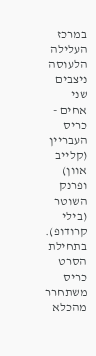במרכז העלילה הלעוסה ניצבים שני אחים - כריס העבריין (קלייב אוון) ופרנק השוטר (בילי קרודופ). בתחילת הסרט כריס משתחרר מהכלא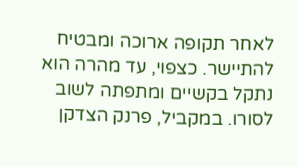לאחר תקופה ארוכה ומבטיח להתיישר. כצפוי, עד מהרה הוא נתקל בקשיים ומתפתה לשוב לסורו. במקביל, פרנק הצדקן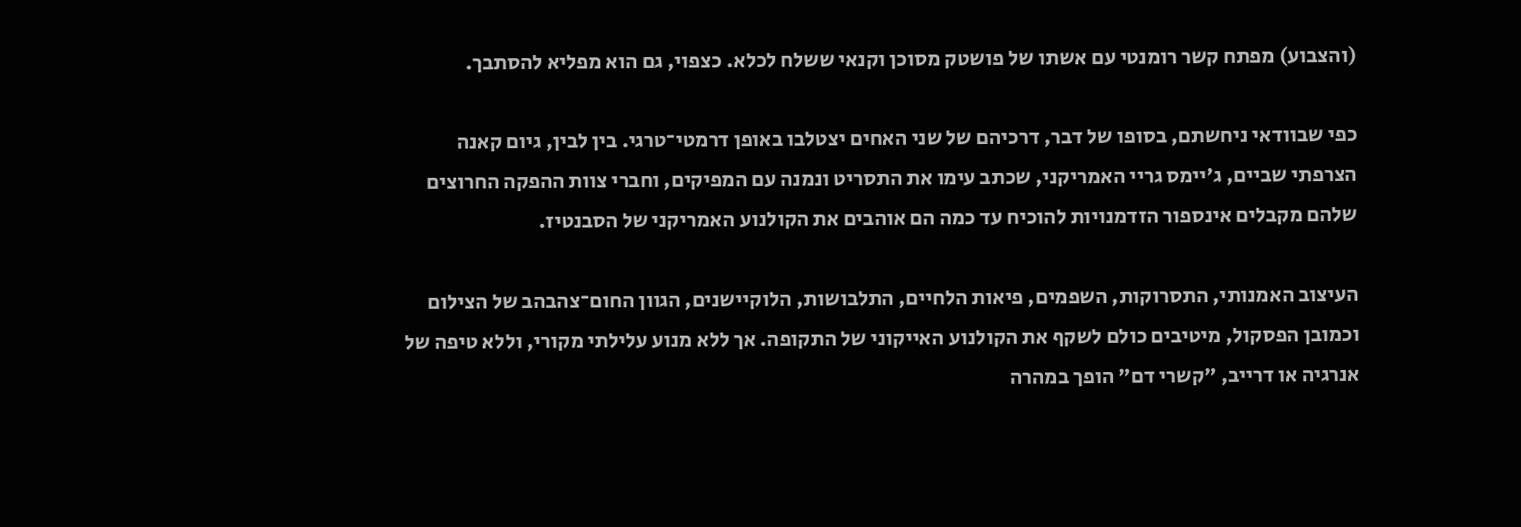(והצבוע) מפתח קשר רומנטי עם אשתו של פושטק מסוכן וקנאי ששלח לכלא. כצפוי, גם הוא מפליא להסתבך.

כפי שבוודאי ניחשתם, בסופו של דבר, דרכיהם של שני האחים יצטלבו באופן דרמטי־טרגי. בין לבין, גיום קאנה הצרפתי שביים, ג'יימס גריי האמריקני, שכתב עימו את התסריט ונמנה עם המפיקים, וחברי צוות ההפקה החרוצים שלהם מקבלים אינספור הזדמנויות להוכיח עד כמה הם אוהבים את הקולנוע האמריקני של הסבנטיז.

העיצוב האמנותי, התסרוקות, השפמים, פיאות הלחיים, התלבושות, הלוקיישנים, הגוון החום־צהבהב של הצילום וכמובן הפסקול, מיטיבים כולם לשקף את הקולנוע האייקוני של התקופה. אך ללא מנוע עלילתי מקורי, וללא טיפה של אנרגיה או דרייב, "קשרי דם" הופך במהרה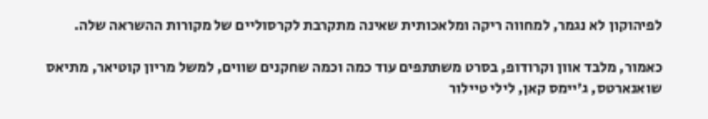לפיהוקון לא נגמר, למחווה ריקה ומלאכותית שאינה מתקרבת לקרסוליים של מקורות ההשראה שלה.

כאמור, מלבד אוון וקרודופ, בסרט משתתפים עוד כמה וכמה שחקנים שווים, למשל מריון קוטיאר, מתיאס שואנארטס, ג'יימס קאן, לילי טיילור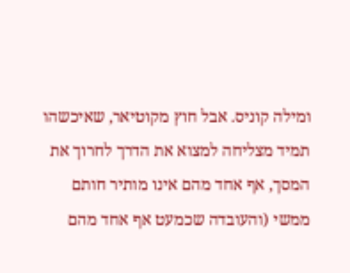ומילה קוניס. אבל חוץ מקוטיאר, שאיכשהו תמיד מצליחה למצוא את הדרך לחרוך את המסך, אף אחד מהם אינו מותיר חותם ממשי (והעובדה שכמעט אף אחד מהם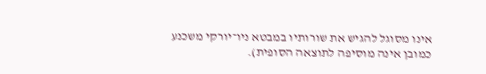אינו מסוגל להגיש את שורותיו במבטא ניו־יורקי משכנע כמובן אינה מוסיפה לתוצאה הסופית).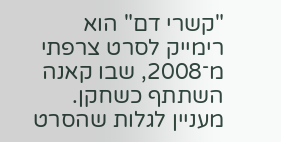"קשרי דם" הוא רימייק לסרט צרפתי מ־2008, שבו קאנה השתתף כשחקן. מעניין לגלות שהסרט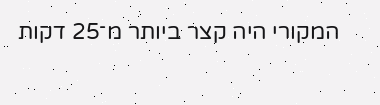המקורי היה קצר ביותר מ־25 דקות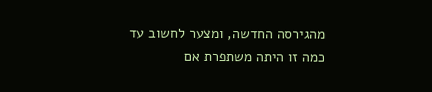מהגירסה החדשה, ומצער לחשוב עד כמה זו היתה משתפרת אם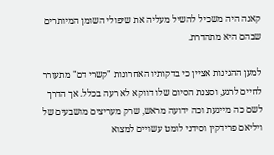קאנה היה משכיל להשיל מעליה את שיפולי השומן המיותרים שבהם היא מתהדרת.

למען ההגינות אציין כי בדקותיו האחרונות "קשרי דם" מתעורר לחיים לרגע, וסצנת הסיום שלו דווקא לא רעה בכלל. אך הדרך לשם כה מייגעת וכה ידועה מראש, שרק מעריצים מושבעים של ויליאם פרידקין וסידני לומט עשויים למצוא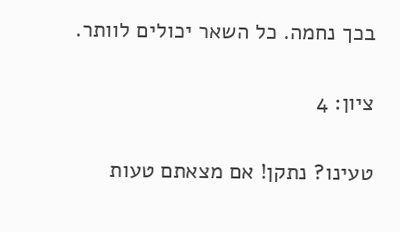בכך נחמה. כל השאר יכולים לוותר.

ציון: 4

טעינו? נתקן! אם מצאתם טעות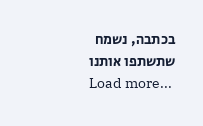בכתבה, נשמח שתשתפו אותנו
Load more...